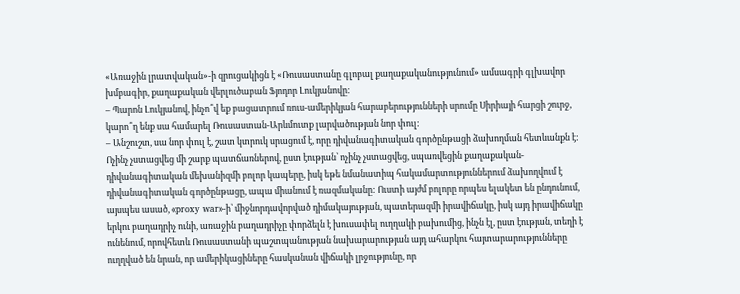«Առաջին լրատվական»-ի զրուցակիցն է «Ռուսաստանը գլոբալ քաղաքականությունում» ամսագրի գլխավոր խմբագիր, քաղաքական վերլուծաբան Ֆյոդոր Լուկյանովը:
– Պարոն Լուկյանով, ինչո՞վ եք բացատրում ռուս-ամերիկյան հարաբերությունների սրումը Սիրիայի հարցի շուրջ, կարո՞ղ ենք սա համարել Ռուսաստան-Արևմուտք լարվածության նոր փուլ:
– Անշուշտ, սա նոր փուլ է, շատ կտրուկ սրացում է, որը դիվանագիտական գործընթացի ձախողման հետևանքն է: Ոչինչ չստացվեց մի շարք պատճառներով, ըստ էության՝ ոչինչ չստացվեց, սպառվեցին քաղաքական-դիվանագիտական մեխանիզմի բոլոր կապերը, իսկ եթե նմանատիպ հակամարտություններում ձախողվում է դիվանագիտական գործընթացը, ապա միանում է ռազմականը: Ուստի այժմ բոլորը որպես ելակետ են ընդունում, այսպես ասած, «proxy war»-ի՝ միջնորդավորված դիմակայության, պատերազմի իրավիճակը, իսկ այդ իրավիճակը երկու բաղադրիչ ունի, առաջին բաղադրիչը փորձելն է խուսափել ուղղակի բախումից, ինչն էլ, ըստ էության, տեղի է ունենում, որովհետև Ռուսաստանի պաշտպանության նախարարության այդ ահարկու հայտարարությունները ուղղված են նրան, որ ամերիկացիները հասկանան վիճակի լրջությունը, որ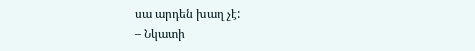սա արդեն խաղ չէ:
– Նկատի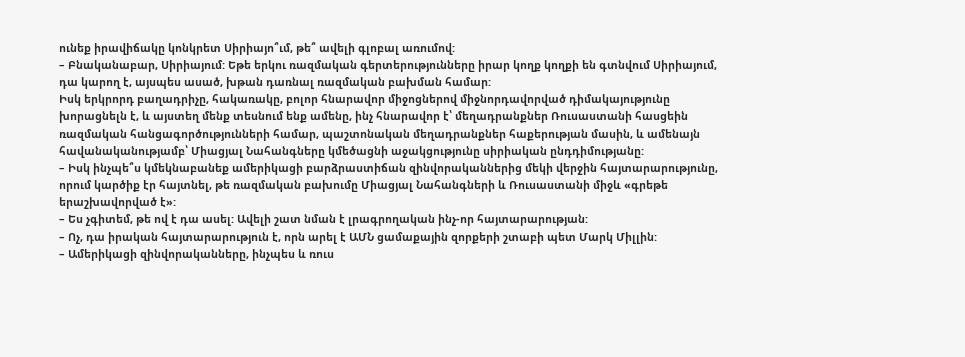ունեք իրավիճակը կոնկրետ Սիրիայո՞ւմ, թե՞ ավելի գլոբալ առումով:
– Բնականաբար, Սիրիայում: Եթե երկու ռազմական գերտերությունները իրար կողք կողքի են գտնվում Սիրիայում, դա կարող է, այսպես ասած, խթան դառնալ ռազմական բախման համար:
Իսկ երկրորդ բաղադրիչը, հակառակը, բոլոր հնարավոր միջոցներով միջնորդավորված դիմակայությունը խորացնելն է, և այստեղ մենք տեսնում ենք ամենը, ինչ հնարավոր է՝ մեղադրանքներ Ռուսաստանի հասցեին ռազմական հանցագործությունների համար, պաշտոնական մեղադրանքներ հաքերության մասին, և ամենայն հավանականությամբ՝ Միացյալ Նահանգները կմեծացնի աջակցությունը սիրիական ընդդիմությանը:
– Իսկ ինչպե՞ս կմեկնաբանեք ամերիկացի բարձրաստիճան զինվորականներից մեկի վերջին հայտարարությունը, որում կարծիք էր հայտնել, թե ռազմական բախումը Միացյալ Նահանգների և Ռուսաստանի միջև «գրեթե երաշխավորված է»:
– Ես չգիտեմ, թե ով է դա ասել: Ավելի շատ նման է լրագրողական ինչ-որ հայտարարության:
– Ոչ, դա իրական հայտարարություն է, որն արել է ԱՄՆ ցամաքային զորքերի շտաբի պետ Մարկ Միլլին:
– Ամերիկացի զինվորականները, ինչպես և ռուս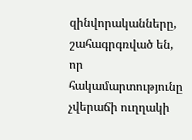զինվորականները, շահագրգռված են, որ հակամարտությունը չվերաճի ուղղակի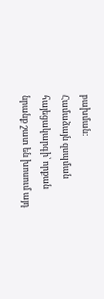բախման:
Համաձայն զսպման հայեցակարգի՝ որքան նրանք շատ են խոսում այդ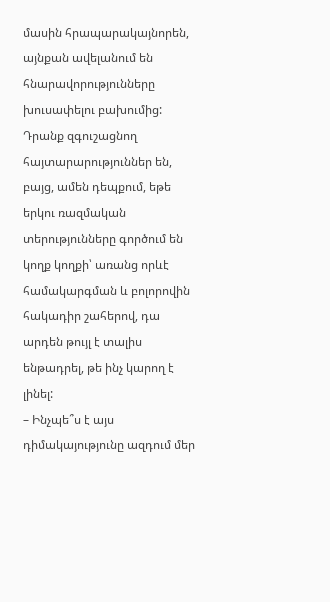մասին հրապարակայնորեն, այնքան ավելանում են հնարավորությունները խուսափելու բախումից: Դրանք զգուշացնող հայտարարություններ են, բայց, ամեն դեպքում, եթե երկու ռազմական տերությունները գործում են կողք կողքի՝ առանց որևէ համակարգման և բոլորովին հակադիր շահերով, դա արդեն թույլ է տալիս ենթադրել, թե ինչ կարող է լինել:
– Ինչպե՞ս է այս դիմակայությունը ազդում մեր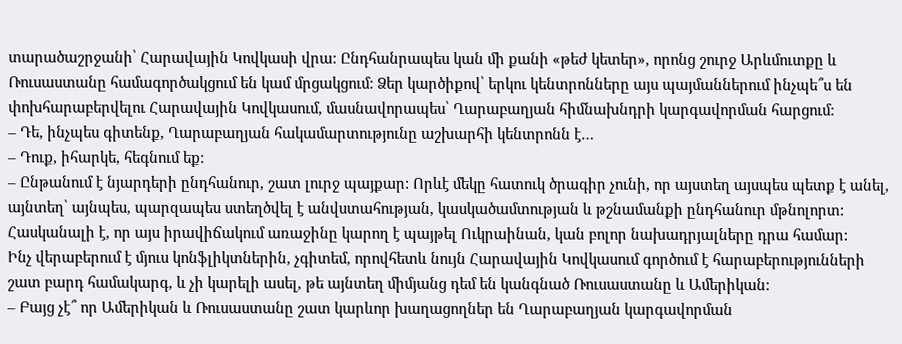տարածաշրջանի՝ Հարավային Կովկասի վրա: Ընդհանրապես կան մի քանի «թեժ կետեր», որոնց շուրջ Արևմուտքը և Ռուսաստանը համագործակցում են կամ մրցակցում: Ձեր կարծիքով՝ երկու կենտրոնները այս պայմաններում ինչպե՞ս են փոխհարաբերվելու Հարավային Կովկասում, մասնավորապես՝ Ղարաբաղյան հիմնախնդրի կարգավորման հարցում:
– Դե, ինչպես գիտենք, Ղարաբաղյան հակամարտությունը աշխարհի կենտրոնն է…
– Դուք, իհարկե, հեգնում եք:
– Ընթանում է նյարդերի ընդհանուր, շատ լուրջ պայքար: Որևէ մեկը հատուկ ծրագիր չունի, որ այստեղ այսպես պետք է անել, այնտեղ՝ այնպես, պարզապես ստեղծվել է անվստահության, կասկածամտության և թշնամանքի ընդհանուր մթնոլորտ: Հասկանալի է, որ այս իրավիճակում առաջինը կարող է պայթել Ուկրաինան, կան բոլոր նախադրյալները դրա համար:
Ինչ վերաբերում է մյուս կոնֆլիկտներին, չգիտեմ, որովհետև նույն Հարավային Կովկասում գործում է հարաբերությունների շատ բարդ համակարգ, և չի կարելի ասել, թե այնտեղ միմյանց դեմ են կանգնած Ռուսաստանը և Ամերիկան:
– Բայց չէ՞ որ Ամերիկան և Ռուսաստանը շատ կարևոր խաղացողներ են Ղարաբաղյան կարգավորման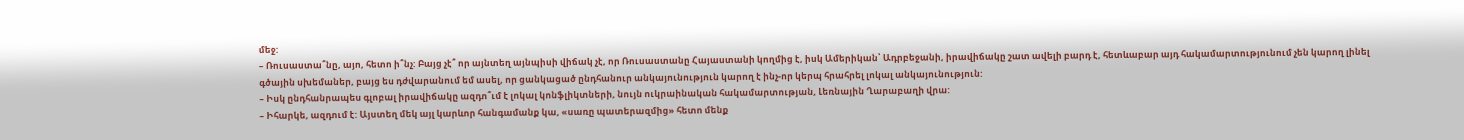մեջ:
– Ռուսաստա՞նը, այո, հետո ի՞նչ: Բայց չէ՞ որ այնտեղ այնպիսի վիճակ չէ, որ Ռուսաստանը Հայաստանի կողմից է, իսկ Ամերիկան՝ Ադրբեջանի, իրավիճակը շատ ավելի բարդ է, հետևաբար այդ հակամարտությունում չեն կարող լինել գծային սխեմաներ, բայց ես դժվարանում եմ ասել, որ ցանկացած ընդհանուր անկայունություն կարող է ինչ-որ կերպ հրահրել լոկալ անկայունություն:
– Իսկ ընդհանրապես գլոբալ իրավիճակը ազդո՞ւմ է լոկալ կոնֆլիկտների, նույն ուկրաինական հակամարտության, Լեռնային Ղարաբաղի վրա:
– Իհարկե, ազդում է: Այստեղ մեկ այլ կարևոր հանգամանք կա, «սառը պատերազմից» հետո մենք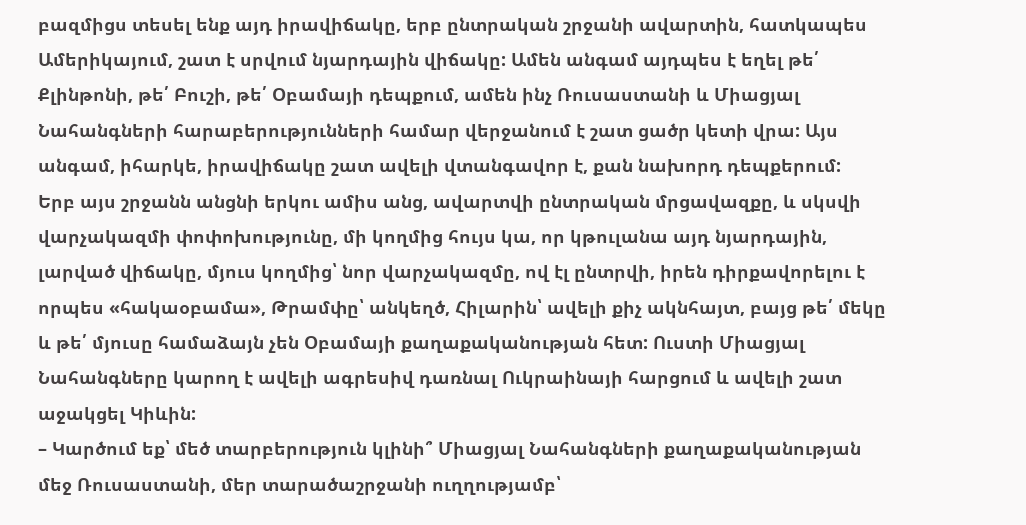բազմիցս տեսել ենք այդ իրավիճակը, երբ ընտրական շրջանի ավարտին, հատկապես Ամերիկայում, շատ է սրվում նյարդային վիճակը: Ամեն անգամ այդպես է եղել թե՛ Քլինթոնի, թե՛ Բուշի, թե՛ Օբամայի դեպքում, ամեն ինչ Ռուսաստանի և Միացյալ Նահանգների հարաբերությունների համար վերջանում է շատ ցածր կետի վրա: Այս անգամ, իհարկե, իրավիճակը շատ ավելի վտանգավոր է, քան նախորդ դեպքերում:
Երբ այս շրջանն անցնի երկու ամիս անց, ավարտվի ընտրական մրցավազքը, և սկսվի վարչակազմի փոփոխությունը, մի կողմից հույս կա, որ կթուլանա այդ նյարդային, լարված վիճակը, մյուս կողմից՝ նոր վարչակազմը, ով էլ ընտրվի, իրեն դիրքավորելու է որպես «հակաօբամա», Թրամփը՝ անկեղծ, Հիլարին՝ ավելի քիչ ակնհայտ, բայց թե՛ մեկը և թե՛ մյուսը համաձայն չեն Օբամայի քաղաքականության հետ: Ուստի Միացյալ Նահանգները կարող է ավելի ագրեսիվ դառնալ Ուկրաինայի հարցում և ավելի շատ աջակցել Կիևին:
– Կարծում եք՝ մեծ տարբերություն կլինի՞ Միացյալ Նահանգների քաղաքականության մեջ Ռուսաստանի, մեր տարածաշրջանի ուղղությամբ՝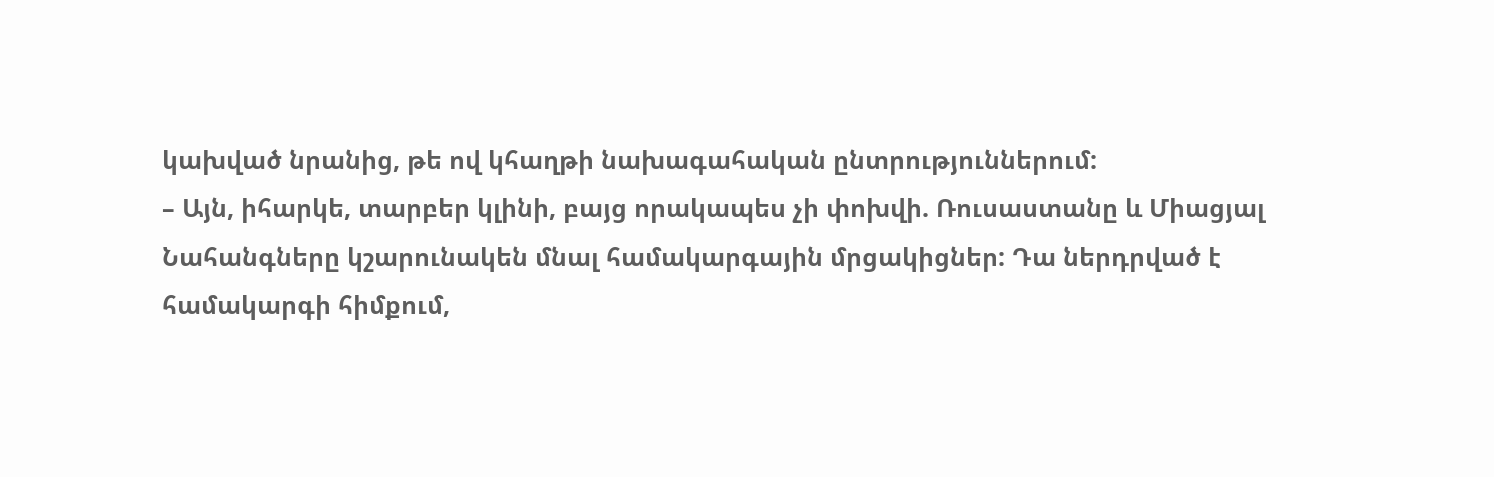կախված նրանից, թե ով կհաղթի նախագահական ընտրություններում:
– Այն, իհարկե, տարբեր կլինի, բայց որակապես չի փոխվի. Ռուսաստանը և Միացյալ Նահանգները կշարունակեն մնալ համակարգային մրցակիցներ: Դա ներդրված է համակարգի հիմքում,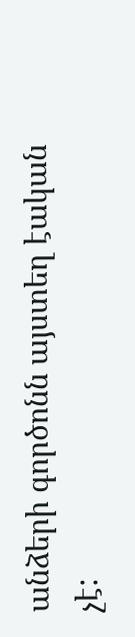անձերի գործոնն այստեղ էական չէ: